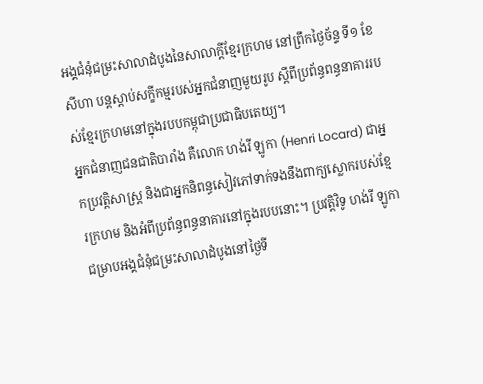អង្គជំនុំជម្រះសាលាដំបូងនៃសាលាក្ដីខ្មែរក្រហម នៅព្រឹកថ្ងៃច័ន្ទ ទី១ ខែសីហា បន្តស្ដាប់សក្ខីកម្មរបស់អ្នកជំនាញមួយរូប ស្ដីពីប្រព័ន្ធពន្ធនាគាររបស់ខ្មែរក្រហមនៅក្នុងរបបកម្ពុជាប្រជាធិបតេយ្យ។
អ្នកជំនាញជនជាតិបារាំង គឺលោក ហង់រី ឡូកា (Henri Locard) ជាអ្នកប្រវត្តិសាស្ត្រ និងជាអ្នកនិពន្ធសៀវភៅទាក់ទងនឹងពាក្យស្លោករបស់ខ្មែរក្រហម និងអំពីប្រព័ន្ធពន្ធនាគារនៅក្នុងរបបនោះ។ ប្រវត្តិវិទូ ហង់រី ឡូកា ជម្រាបអង្គជំនុំជម្រះសាលាដំបូងនៅថ្ងៃទី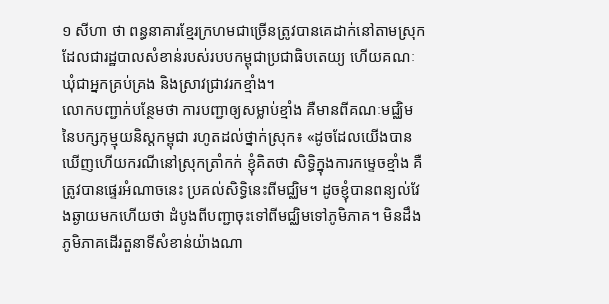១ សីហា ថា ពន្ធនាគារខ្មែរក្រហមជាច្រើនត្រូវបានគេដាក់នៅតាមស្រុក ដែលជារដ្ឋបាលសំខាន់របស់របបកម្ពុជាប្រជាធិបតេយ្យ ហើយគណៈឃុំជាអ្នកគ្រប់គ្រង និងស្រាវជ្រាវរកខ្មាំង។
លោកបញ្ជាក់បន្ថែមថា ការបញ្ជាឲ្យសម្លាប់ខ្មាំង គឺមានពីគណៈមជ្ឈិមនៃបក្សកុម្មុយនិស្តកម្ពុជា រហូតដល់ថ្នាក់ស្រុក៖ «ដូចដែលយើងបានឃើញហើយករណីនៅស្រុកត្រាំកក់ ខ្ញុំគិតថា សិទ្ធិក្នុងការកម្ទេចខ្មាំង គឺត្រូវបានផ្ទេរអំណាចនេះ ប្រគល់សិទ្ធិនេះពីមជ្ឈិម។ ដូចខ្ញុំបានពន្យល់វែងឆ្ងាយមកហើយថា ដំបូងពីបញ្ជាចុះទៅពីមជ្ឈិមទៅភូមិភាគ។ មិនដឹងភូមិភាគដើរតួនាទីសំខាន់យ៉ាងណា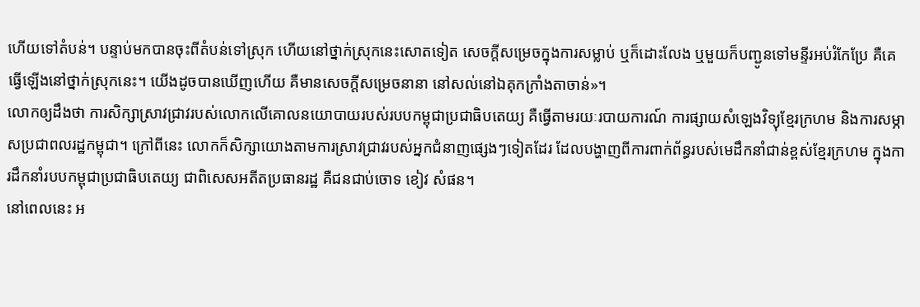ហើយទៅតំបន់។ បន្ទាប់មកបានចុះពីតំបន់ទៅស្រុក ហើយនៅថ្នាក់ស្រុកនេះសោតទៀត សេចក្ដីសម្រេចក្នុងការសម្លាប់ ឬក៏ដោះលែង ឬមួយក៏បញ្ជូនទៅមន្ទីរអប់រំកែប្រែ គឺគេធ្វើឡើងនៅថ្នាក់ស្រុកនេះ។ យើងដូចបានឃើញហើយ គឺមានសេចក្ដីសម្រេចនានា នៅសល់នៅឯគុកក្រាំងតាចាន់»។
លោកឲ្យដឹងថា ការសិក្សាស្រាវជ្រាវរបស់លោកលើគោលនយោបាយរបស់របបកម្ពុជាប្រជាធិបតេយ្យ គឺធ្វើតាមរយៈរបាយការណ៍ ការផ្សាយសំឡេងវិទ្យុខ្មែរក្រហម និងការសម្ភាសប្រជាពលរដ្ឋកម្ពុជា។ ក្រៅពីនេះ លោកក៏សិក្សាយោងតាមការស្រាវជ្រាវរបស់អ្នកជំនាញផ្សេងៗទៀតដែរ ដែលបង្ហាញពីការពាក់ព័ន្ធរបស់មេដឹកនាំជាន់ខ្ពស់ខ្មែរក្រហម ក្នុងការដឹកនាំរបបកម្ពុជាប្រជាធិបតេយ្យ ជាពិសេសអតីតប្រធានរដ្ឋ គឺជនជាប់ចោទ ខៀវ សំផន។
នៅពេលនេះ អ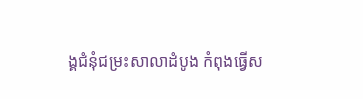ង្គជំនុំជម្រះសាលាដំបូង កំពុងធ្វើស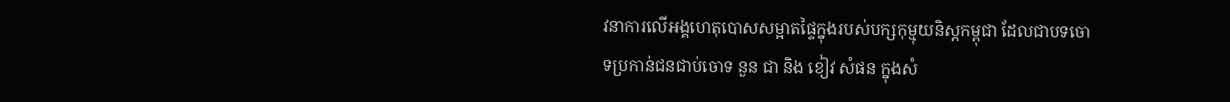វនាការលើអង្គហេតុបោសសម្អាតផ្ទៃក្នុងរបស់បក្សកុម្មុយនិស្តកម្ពុជា ដែលជាបទចោទប្រកាន់ជនជាប់ចោទ នួន ជា និង ខៀវ សំផន ក្នុងសំ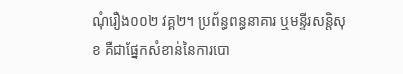ណុំរឿង០០២ វគ្គ២។ ប្រព័ន្ធពន្ធនាគារ ឬមន្ទីរសន្តិសុខ គឺជាផ្នែកសំខាន់នៃការបោ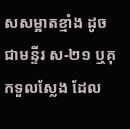សសម្អាតខ្មាំង ដូចជាមន្ទីរ ស-២១ ឬគុកទួលស្លែង ដែល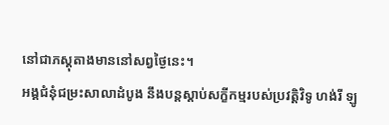នៅជាភស្តុតាងមាននៅសព្វថ្ងៃនេះ។
អង្គជំនុំជម្រះសាលាដំបូង នឹងបន្តស្ដាប់សក្ខីកម្មរបស់ប្រវត្តិវិទូ ហង់រី ឡូ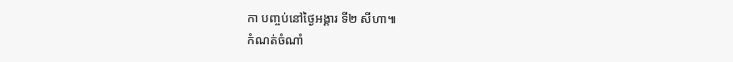កា បញ្ចប់នៅថ្ងៃអង្គារ ទី២ សីហា៕
កំណត់ចំណាំ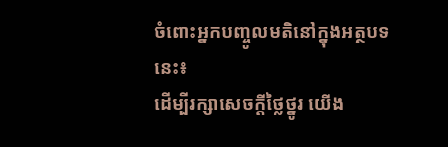ចំពោះអ្នកបញ្ចូលមតិនៅក្នុងអត្ថបទនេះ៖
ដើម្បីរក្សាសេចក្ដីថ្លៃថ្នូរ យើង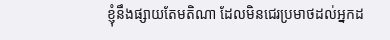ខ្ញុំនឹងផ្សាយតែមតិណា ដែលមិនជេរប្រមាថដល់អ្នកដ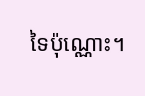ទៃប៉ុណ្ណោះ។